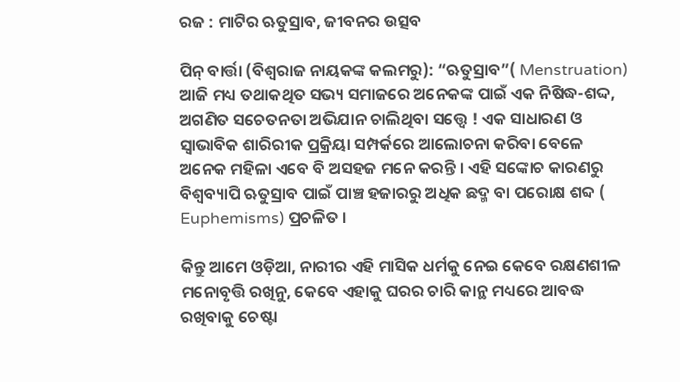ରଜ : ମାଟିର ଋତୁସ୍ରାବ, ଜୀବନର ଉତ୍ସବ

ପିନ୍ ବାର୍ତ୍ତା (ବିଶ୍ବରାଜ ନାୟକଙ୍କ କଲମରୁ): “ଋତୁସ୍ରାବ”( Menstruation) ଆଜି ମଧ୍ୟ ତଥାକଥିତ ସଭ୍ୟ ସମାଜରେ ଅନେକଙ୍କ ପାଇଁ ଏକ ନିଷିଦ୍ଧ-ଶଦ୍ଦ, ଅଗଣିତ ସଚେତନତା ଅଭିଯାନ ଚାଲିଥିବା ସତ୍ତ୍ୱେ ! ଏକ ସାଧାରଣ ଓ ସ୍ୱାଭାବିକ ଶାରିରୀକ ପ୍ରକ୍ରିୟା ସମ୍ପର୍କରେ ଆଲୋଚନା କରିବା ବେଳେ ଅନେକ ମହିଳା ଏବେ ବି ଅସହଜ ମନେ କରନ୍ତି । ଏହି ସଙ୍କୋଚ କାରଣରୁ ବିଶ୍ୱବ୍ୟାପି ଋତୁସ୍ରାବ ପାଇଁ ପାଞ୍ଚ ହଜାରରୁ ଅଧିକ ଛଦ୍ମ ବା ପରୋକ୍ଷ ଶବ୍ଦ ( Euphemisms) ପ୍ରଚଳିତ ।

କିନ୍ତୁ ଆମେ ଓଡ଼ିଆ, ନାରୀର ଏହି ମାସିକ ଧର୍ମକୁ ନେଇ କେବେ ରକ୍ଷଣଶୀଳ ମନୋବୃତ୍ତି ରଖିନୁ, କେବେ ଏହାକୁ ଘରର ଚାରି କାନ୍ଥ ମଧ୍ୟରେ ଆବଦ୍ଧ ରଖିବାକୁ ଚେଷ୍ଟା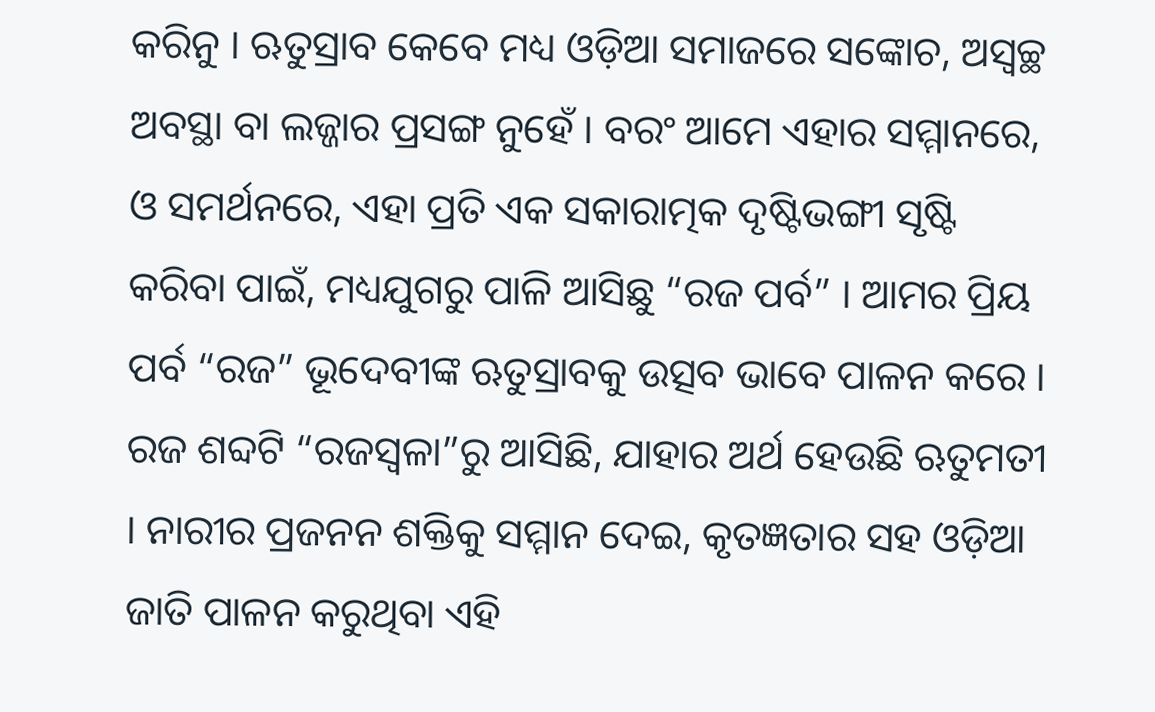କରିନୁ । ଋତୁସ୍ରାବ କେବେ ମଧ୍ୟ ଓଡ଼ିଆ ସମାଜରେ ସଙ୍କୋଚ, ଅସ୍ବଚ୍ଛ ଅବସ୍ଥା ବା ଲଜ୍ଜାର ପ୍ରସଙ୍ଗ ନୁହେଁ । ବରଂ ଆମେ ଏହାର ସମ୍ମାନରେ, ଓ ସମର୍ଥନରେ, ଏହା ପ୍ରତି ଏକ ସକାରାତ୍ମକ ଦୃଷ୍ଟିଭଙ୍ଗୀ ସୃଷ୍ଟି କରିବା ପାଇଁ, ମଧ୍ୟଯୁଗରୁ ପାଳି ଆସିଛୁ “ରଜ ପର୍ବ” । ଆମର ପ୍ରିୟ ପର୍ବ “ରଜ” ଭୂଦେବୀଙ୍କ ଋତୁସ୍ରାବକୁ ଉତ୍ସବ ଭାବେ ପାଳନ କରେ । ରଜ ଶବ୍ଦଟି “ରଜସ୍ୱଳା”ରୁ ଆସିଛି, ଯାହାର ଅର୍ଥ ହେଉଛି ଋତୁମତୀ । ନାରୀର ପ୍ରଜନନ ଶକ୍ତିକୁ ସମ୍ମାନ ଦେଇ, କୃତଜ୍ଞତାର ସହ ଓଡ଼ିଆ ଜାତି ପାଳନ କରୁଥିବା ଏହି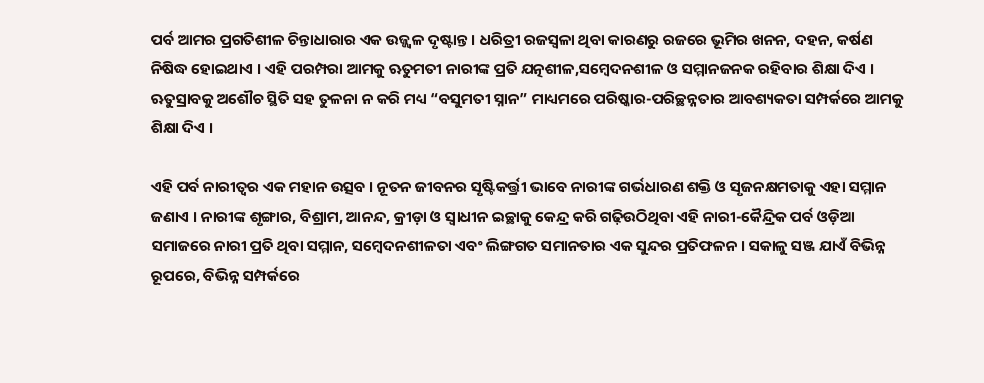ପର୍ବ ଆମର ପ୍ରଗତିଶୀଳ ଚିନ୍ତାଧାରାର ଏକ ଉଜ୍ଜ୍ୱଳ ଦୃଷ୍ଟାନ୍ତ । ଧରିତ୍ରୀ ରଜସ୍ୱଳା ଥିବା କାରଣରୁ ରଜରେ ଭୂମିର ଖନନ, ଦହନ, କର୍ଷଣ ନିଷିଦ୍ଧ ହୋଇଥାଏ । ଏହି ପରମ୍ପରା ଆମକୁ ଋତୁମତୀ ନାରୀଙ୍କ ପ୍ରତି ଯତ୍ନଶୀଳ,ସମ୍ବେଦନଶୀଳ ଓ ସମ୍ମାନଜନକ ରହିବାର ଶିକ୍ଷା ଦିଏ । ଋତୁସ୍ରାବକୁ ଅଶୌଚ ସ୍ଥିତି ସହ ତୁଳନା ନ କରି ମଧ୍ୟ “ବସୁମତୀ ସ୍ନାନ” ମାଧ୍ୟମରେ ପରିଷ୍କାର-ପରିଚ୍ଛନ୍ନତାର ଆବଶ୍ୟକତା ସମ୍ପର୍କରେ ଆମକୁ ଶିକ୍ଷା ଦିଏ ।

ଏହି ପର୍ବ ନାରୀତ୍ୱର ଏକ ମହାନ ଉତ୍ସବ । ନୂତନ ଜୀବନର ସୃଷ୍ଟିକର୍ତ୍ତ୍ରୀ ଭାବେ ନାରୀଙ୍କ ଗର୍ଭଧାରଣ ଶକ୍ତି ଓ ସୃଜନକ୍ଷମତାକୁ ଏହା ସମ୍ମାନ ଜଣାଏ । ନାରୀଙ୍କ ଶୃଙ୍ଗାର, ବିଶ୍ରାମ, ଆନନ୍ଦ, କ୍ରୀଡ଼ା ଓ ସ୍ୱାଧୀନ ଇଚ୍ଛାକୁ କେନ୍ଦ୍ର କରି ଗଢ଼ିଉଠିଥିବା ଏହି ନାରୀ-କୈନ୍ଦ୍ରିକ ପର୍ବ ଓଡ଼ିଆ ସମାଜରେ ନାରୀ ପ୍ରତି ଥିବା ସମ୍ମାନ, ସମ୍ବେଦନଶୀଳତା ଏବଂ ଲିଙ୍ଗଗତ ସମାନତାର ଏକ ସୁନ୍ଦର ପ୍ରତିଫଳନ । ସକାଳୁ ସଞ୍ଜ ଯାଏଁ ବିଭିନ୍ନ ରୂପରେ, ବିଭିନ୍ନ ସମ୍ପର୍କରେ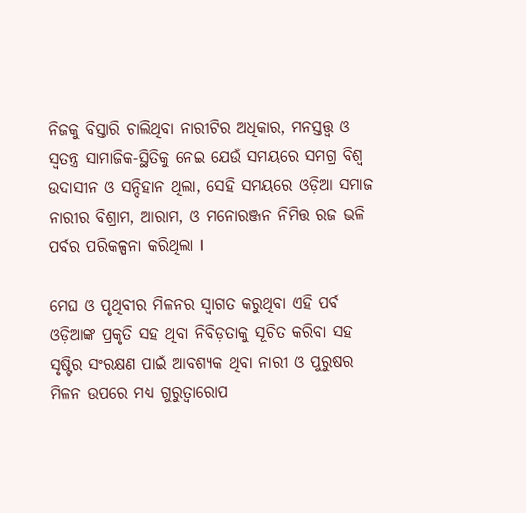ନିଜକୁ ବିସ୍ତାରି ଚାଲିଥିବା ନାରୀଟିର ଅଧିକାର, ମନସ୍ତତ୍ତ୍ୱ ଓ ସ୍ୱତନ୍ତ୍ର ସାମାଜିକ-ସ୍ଥିତିକୁ ନେଇ ଯେଉଁ ସମୟରେ ସମଗ୍ର ବିଶ୍ୱ ଉଦାସୀନ ଓ ସନ୍ଦିହାନ ଥିଲା, ସେହି ସମୟରେ ଓଡ଼ିଆ ସମାଜ ନାରୀର ବିଶ୍ରାମ, ଆରାମ, ଓ ମନୋରଞ୍ଜନ ନିମିତ୍ତ ରଜ ଭଳି ପର୍ବର ପରିକଳ୍ପନା କରିଥିଲା l

ମେଘ ଓ ପୃଥିବୀର ମିଳନର ସ୍ୱାଗତ କରୁଥିବା ଏହି ପର୍ବ ଓଡ଼ିଆଙ୍କ ପ୍ରକୃତି ସହ ଥିବା ନିବିଡ଼ତାକୁ ସୂଚିତ କରିବା ସହ ସୃଷ୍ଟିର ସଂରକ୍ଷଣ ପାଇଁ ଆବଶ୍ୟକ ଥିବା ନାରୀ ଓ ପୁରୁଷର ମିଳନ ଉପରେ ମଧ୍ୟ ଗୁରୁତ୍ୱାରୋପ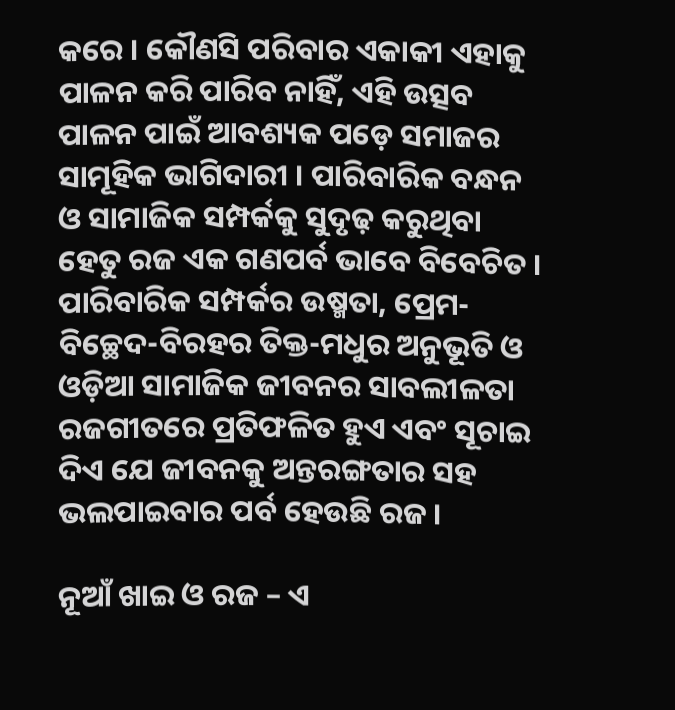କରେ । କୌଣସି ପରିବାର ଏକାକୀ ଏହାକୁ ପାଳନ କରି ପାରିବ ନାହିଁ, ଏହି ଉତ୍ସବ ପାଳନ ପାଇଁ ଆବଶ୍ୟକ ପଡ଼େ ସମାଜର ସାମୂହିକ ଭାଗିଦାରୀ । ପାରିବାରିକ ବନ୍ଧନ ଓ ସାମାଜିକ ସମ୍ପର୍କକୁ ସୁଦୃଢ଼ କରୁଥିବା ହେତୁ ରଜ ଏକ ଗଣପର୍ବ ଭାବେ ବିବେଚିତ । ପାରିବାରିକ ସମ୍ପର୍କର ଉଷ୍ମତା, ପ୍ରେମ-ବିଚ୍ଛେଦ-ବିରହର ତିକ୍ତ-ମଧୁର ଅନୁଭୂତି ଓ ଓଡ଼ିଆ ସାମାଜିକ ଜୀବନର ସାବଲୀଳତା ରଜଗୀତରେ ପ୍ରତିଫଳିତ ହୁଏ ଏବଂ ସୂଚାଇ ଦିଏ ଯେ ଜୀବନକୁ ଅନ୍ତରଙ୍ଗତାର ସହ ଭଲପାଇବାର ପର୍ବ ହେଉଛି ରଜ ।

ନୂଆଁ ଖାଇ ଓ ରଜ – ଏ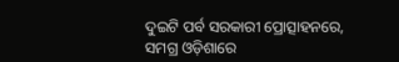ଦୁଇଟି ପର୍ବ ସରକାରୀ ପ୍ରୋତ୍ସାହନରେ,
ସମଗ୍ର ଓଡ଼ିଶାରେ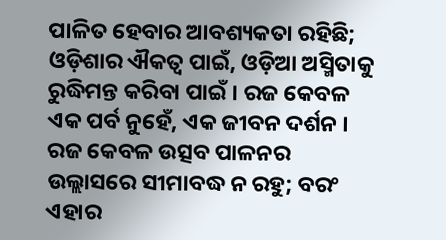ପାଳିତ ହେବାର ଆବଶ୍ୟକତା ରହିଛି; ଓଡ଼ିଶାର ଐକତ୍ଵ ପାଇଁ, ଓଡ଼ିଆ ଅସ୍ମିତାକୁ ରୁଦ୍ଧିମନ୍ତ କରିବା ପାଇଁ । ରଜ କେବଳ ଏକ ପର୍ବ ନୁହେଁ, ଏକ ଜୀବନ ଦର୍ଶନ । ରଜ କେବଳ ଉତ୍ସବ ପାଳନର ଉଲ୍ଲାସରେ ସୀମାବଦ୍ଧ ନ ରହୁ; ବରଂ ଏହାର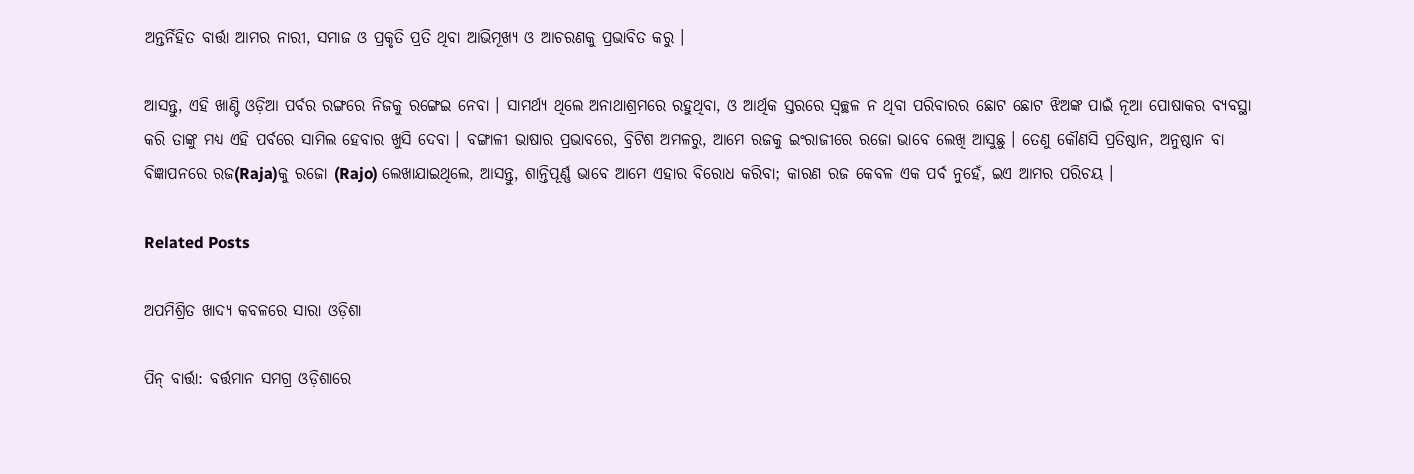ଅନ୍ତର୍ନିହିତ ବାର୍ତ୍ତା ଆମର ନାରୀ, ସମାଜ ଓ ପ୍ରକୃତି ପ୍ରତି ଥିବା ଆଭିମୂଖ୍ୟ ଓ ଆଚରଣକୁ ପ୍ରଭାବିତ କରୁ ।

ଆସନ୍ତୁ, ଏହି ଖାଣ୍ଟି ଓଡ଼ିଆ ପର୍ବର ରଙ୍ଗରେ ନିଜକୁ ରଙ୍ଗେଇ ନେବା । ସାମର୍ଥ୍ୟ ଥିଲେ ଅନାଥାଶ୍ରମରେ ରହୁଥିବା, ଓ ଆର୍ଥିକ ସ୍ତରରେ ସ୍ୱଚ୍ଛଳ ନ ଥିବା ପରିବାରର ଛୋଟ ଛୋଟ ଝିଅଙ୍କ ପାଇଁ ନୂଆ ପୋଷାକର ବ୍ୟବସ୍ଥା କରି ତାଙ୍କୁ ମଧ୍ୟ ଏହି ପର୍ବରେ ସାମିଲ ହେବାର ଖୁସି ଦେବା । ବଙ୍ଗାଳୀ ଭାଷାର ପ୍ରଭାବରେ, ବ୍ରିଟିଶ ଅମଳରୁ, ଆମେ ରଜକୁ ଇଂରାଜୀରେ ରଜୋ ଭାବେ ଲେଖି ଆସୁଛୁ । ତେଣୁ କୌଣସି ପ୍ରତିଷ୍ଠାନ, ଅନୁଷ୍ଠାନ ବା ବିଜ୍ଞାପନରେ ରଜ(Raja)କୁ ରଜୋ (Rajo) ଲେଖାଯାଇଥିଲେ, ଆସନ୍ତୁ, ଶାନ୍ତିପୂର୍ଣ୍ଣ ଭାବେ ଆମେ ଏହାର ବିରୋଧ କରିବା; କାରଣ ରଜ କେବଳ ଏକ ପର୍ବ ନୁହେଁ, ଇଏ ଆମର ପରିଚୟ ।

Related Posts

ଅପମିଶ୍ରିତ ଖାଦ୍ୟ କବଳରେ ସାରା ଓଡ଼ିଶା

ପିନ୍ ବାର୍ତ୍ତା: ବର୍ତ୍ତମାନ ସମଗ୍ର ଓଡ଼ିଶାରେ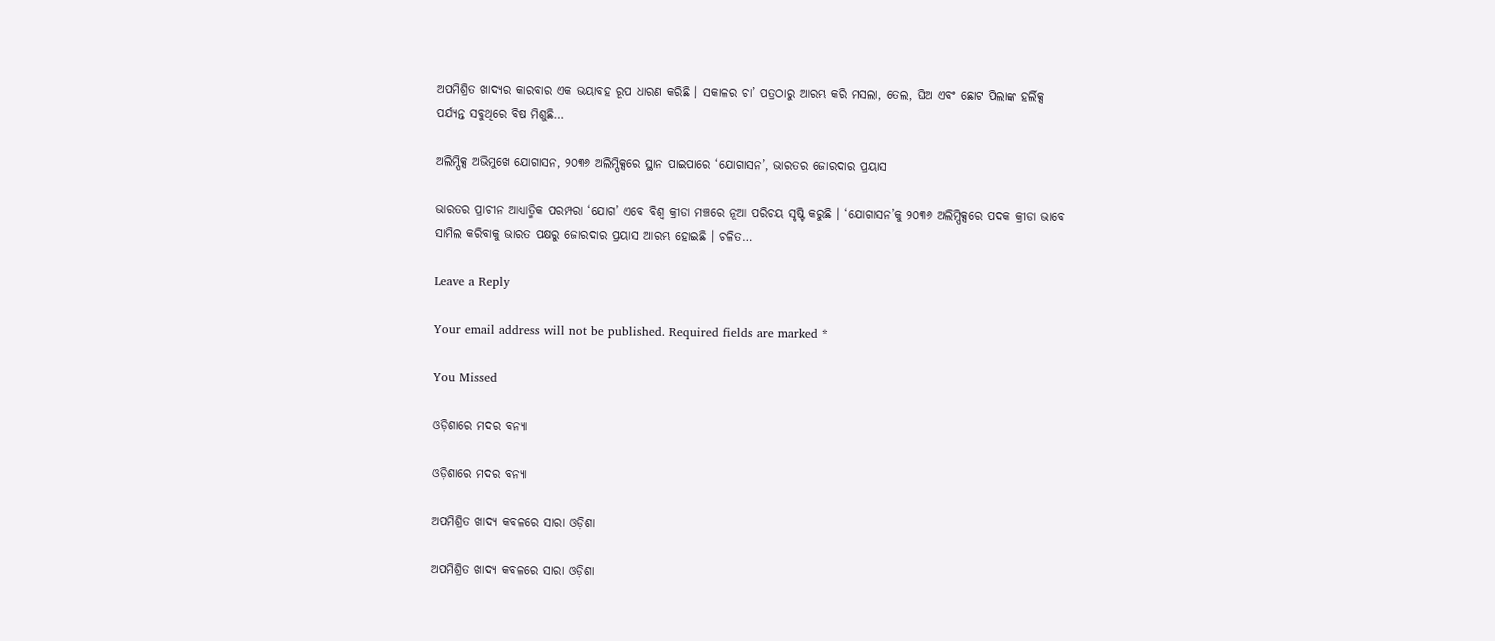ଅପମିଶ୍ରିତ ଖାଦ୍ୟର କାରବାର ଏକ ଭୟାବହ ରୂପ ଧାରଣ କରିଛି । ସକାଳର ଚା’ ପତ୍ରଠାରୁ ଆରମ୍ଭ କରି ମସଲା, ତେଲ, ଘିଅ ଏବଂ ଛୋଟ ପିଲାଙ୍କ ହର୍ଲିକ୍ସ ପର୍ଯ୍ୟନ୍ତ ସବୁଥିରେ ବିଷ ମିଶୁଛି…

ଅଲିମ୍ପିକ୍ସ ଅଭିମୁଖେ ଯୋଗାସନ, ୨୦୩୬ ଅଲିମ୍ପିକ୍ସରେ ସ୍ଥାନ ପାଇପାରେ ‘ଯୋଗାସନ’, ଭାରତର ଜୋରଦାର ପ୍ରୟାସ

ଭାରତର ପ୍ରାଚୀନ ଆଧ୍ୟାତ୍ମିକ ପରମ୍ପରା ‘ଯୋଗ’ ଏବେ ବିଶ୍ୱ କ୍ରୀଡା ମଞ୍ଚରେ ନୂଆ ପରିଚୟ ସୃଷ୍ଟି କରୁଛି । ‘ଯୋଗାସନ’କୁ ୨୦୩୬ ଅଲିମ୍ପିକ୍ସରେ ପଦକ କ୍ରୀଡା ଭାବେ ସାମିଲ କରିବାକୁ ଭାରତ ପକ୍ଷରୁ ଜୋରଦାର ପ୍ରୟାସ ଆରମ୍ଭ ହୋଇଛି । ଚଳିତ…

Leave a Reply

Your email address will not be published. Required fields are marked *

You Missed

ଓଡ଼ିଶାରେ ମଦର ବନ୍ୟା

ଓଡ଼ିଶାରେ ମଦର ବନ୍ୟା

ଅପମିଶ୍ରିତ ଖାଦ୍ୟ କବଳରେ ସାରା ଓଡ଼ିଶା

ଅପମିଶ୍ରିତ ଖାଦ୍ୟ କବଳରେ ସାରା ଓଡ଼ିଶା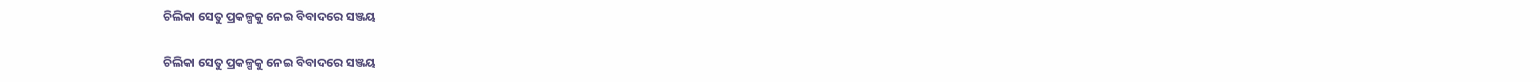ଚିଲିକା ସେତୁ ପ୍ରକଳ୍ପକୁ ନେଇ ବିବାଦରେ ସଞ୍ଜୟ

ଚିଲିକା ସେତୁ ପ୍ରକଳ୍ପକୁ ନେଇ ବିବାଦରେ ସଞ୍ଜୟ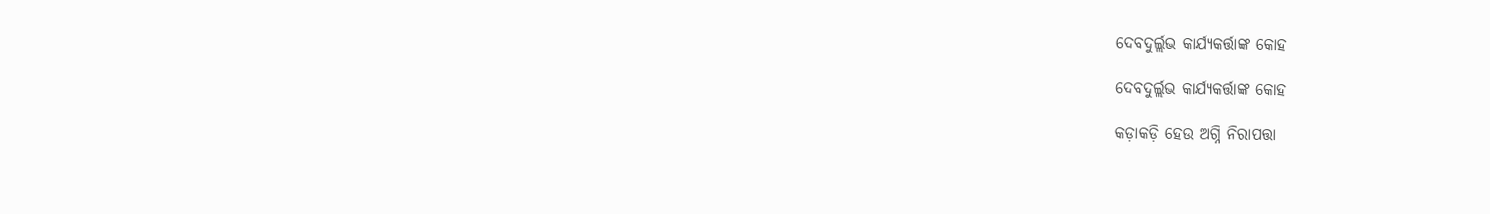ଦେବଦୁର୍ଲ୍ଲଭ କାର୍ଯ୍ୟକର୍ତ୍ତାଙ୍କ କୋହ

ଦେବଦୁର୍ଲ୍ଲଭ କାର୍ଯ୍ୟକର୍ତ୍ତାଙ୍କ କୋହ

କଡ଼ାକଡ଼ି ହେଉ ଅଗ୍ନି ନିରାପତ୍ତା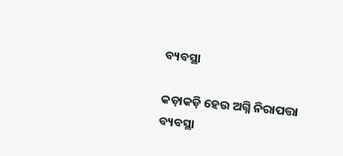ବ୍ୟବସ୍ଥା

କଡ଼ାକଡ଼ି ହେଉ ଅଗ୍ନି ନିରାପତ୍ତା ବ୍ୟବସ୍ଥା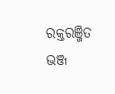ରକ୍ତରଞ୍ଜିତ ଭଞ୍ଜ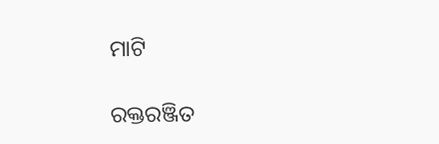ମାଟି

ରକ୍ତରଞ୍ଜିତ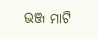ଭଞ୍ଜ ମାଟି